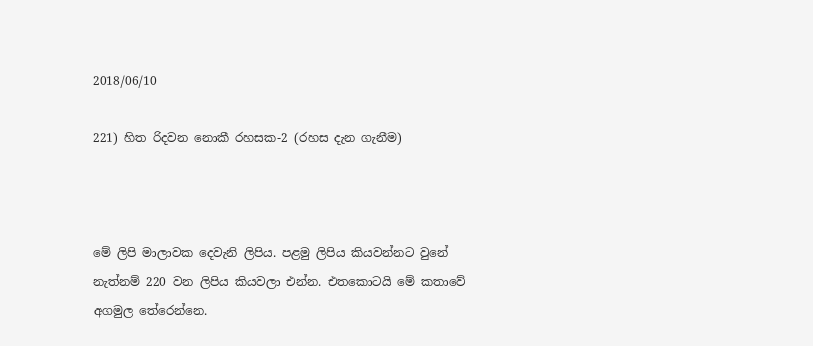2018/06/10

221) හිත රිදවන නොකී රහසක-2 (රහස දැන ගැනීම)



මේ ලිපි මාලාවක දෙවැනි ලිපිය. පළමු ලිපිය කියවන්නට වුනේ නැත්නම් 220 වන ලිපිය කියවලා එන්න. එතකොටයි මේ කතාවේ අගමුල තේරෙන්නෙ.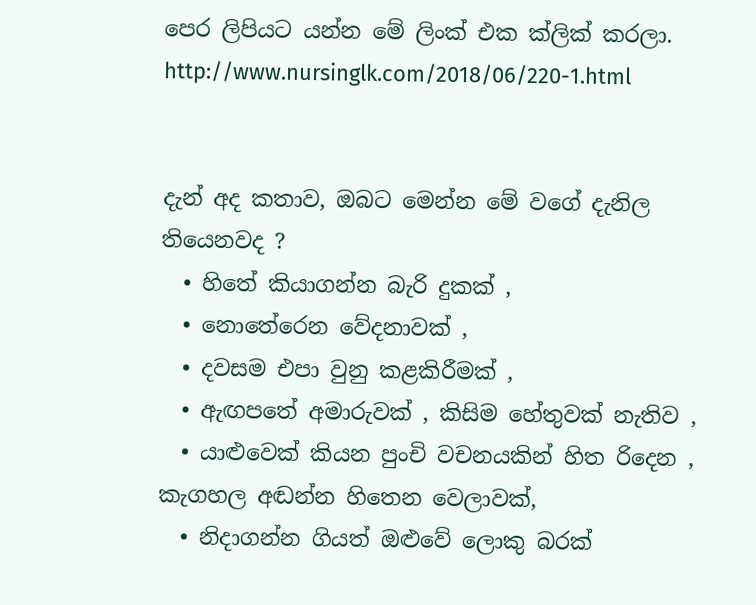පෙර ලිපියට යන්න මේ ලිංක් එක ක්ලික් කරලා.  http://www.nursinglk.com/2018/06/220-1.html


දැන් අද කතාව, ඔබට මෙන්න මේ වගේ දැනිල තියෙනවද ?
  • හිතේ කියාගන්න බැරි දුකක් ,
  • නොතේරෙන වේදනාවක් ,
  • දවසම එපා වුනු කළකිරීමක් ,
  • ඇඟපතේ අමාරුවක් , කිසිම හේතුවක් නැතිව ,
  • යාළුවෙක් කියන පුංචි වචනයකින් හිත රිදෙන , කැගහල අඬන්න හිතෙන වෙලාවක්,
  • නිදාගන්න ගියත් ඔළුවේ ලොකු බරක්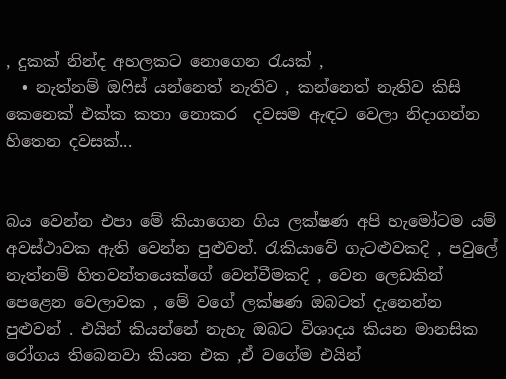, දුකක් නින්ද අහලකට නොගෙන රැයක් ,
  • නැත්නම් ඔෆිස් යන්නෙත් නැතිව , කන්නෙත් නැතිව කිසි කෙනෙක් එක්ක කතා නොකර  දවසම ඇඳට වෙලා නිදාගන්න හිතෙන දවසක්...


බය වෙන්න එපා මේ කියාගෙන ගිය ලක්ෂණ අපි හැමෝටම යම් අවස්ථාවක ඇති වෙන්න පුළුවන්. රැකියාවේ ගැටළුවකදි , පවුලේ නැත්නම් හිතවන්තයෙක්ගේ වෙන්වීමකදි , වෙන ලෙඩකින් පෙළෙන වෙලාවක , මේ වගේ ලක්ෂණ ඔබටත් දැනෙන්න පුළුවන් . එයින් කියන්නේ නැහැ ඔබට විශාදය කියන මානසික රෝගය තිබෙනවා කියන එක ,ඒ වගේම එයින්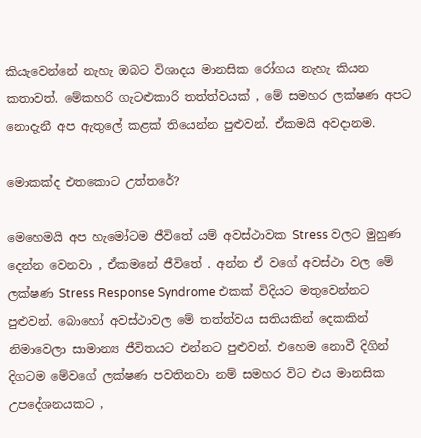කියැවෙන්නේ නැහැ ඔබට විශාදය මානසික රෝගය නැහැ කියන කතාවත්. මේකහරි ගැටළුකාරි තත්ත්වයක් , මේ සමහර ලක්ෂණ අපට නොදැනී අප ඇතුලේ කළක් තියෙන්න පුළුවන්. ඒකමයි අවදානම.

මොකක්ද එතකොට උත්තරේ?

මෙහෙමයි අප හැමෝටම ජීවිතේ යම් අවස්ථාවක Stress වලට මුහුණ දෙන්න වෙනවා , ඒකමනේ ජීවිතේ . අන්න ඒ වගේ අවස්ථා වල මේ ලක්ෂණ Stress Response Syndrome එකක් විදියට මතුවෙන්නට පුළුවන්. බොහෝ අවස්ථාවල මේ තත්ත්වය සතියකින් දෙකකින් නිමාවෙලා සාමාන්‍ය ජීවිතයට එන්නට පුළුවන්. එහෙම නොවී දිගින් දිගටම මේවගේ ලක්ෂණ පවතිනවා නම් සමහර විට එය මානසික උපදේශනයකට ,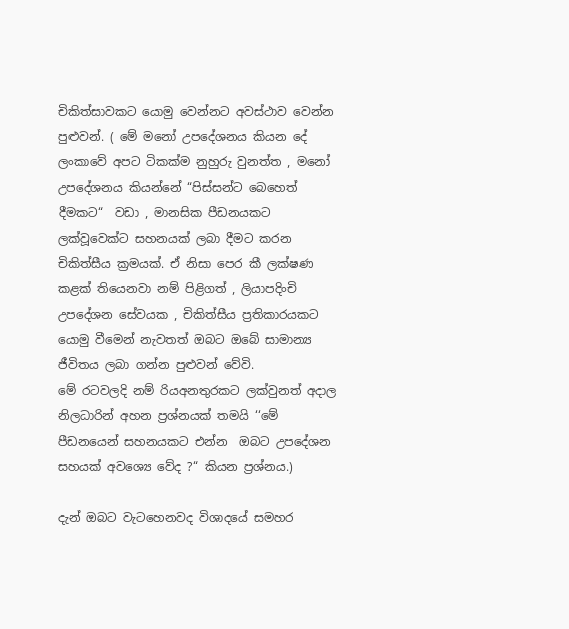චිකිත්සාවකට යොමු වෙන්නට අවස්ථාව වෙන්න පුළුවන්. ( මේ මනෝ උපදේශනය කියන දේ ලංකාවේ අපට ටිකක්ම නුහුරු වුනත්ත , මනෝ උපදේශනය කියන්නේ “පිස්සන්ට බෙහෙත් දීමකට“  වඩා , මානසික පීඩනයකට ලක්වූවෙක්ට සහනයක් ලබා දීමට කරන චිකිත්සීය ක්‍රමයක්. ඒ නිසා පෙර කී ලක්ෂණ කළක් තියෙනවා නම් පිළිගත් , ලියාපදිංචි උපදේශන සේවයක , චිකිත්සීය ප්‍රතිකාරයකට යොමු වීමෙන් නැවතත් ඔබට ඔබේ සාමාන්‍ය ජීවිතය ලබා ගන්න පුළුවන් වේවි.
මේ රටවලදි නම් රියඅනතුරකට ලක්වුනත් අදාල නිලධාරින් අහන ප්‍රශ්නයක් තමයි ‘‘මේ පීඩනයෙන් සහනයකට එන්න  ඔබට උප‍දේශන සහයක් අවශ්‍යෙ වේද ?“ කියන ප්‍රශ්නය.)

දැන් ඔබට වැටහෙනවද විශාදයේ සමහර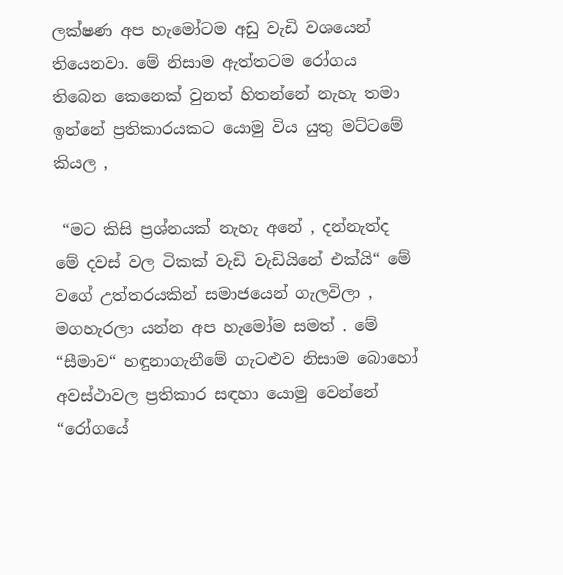ලක්ෂණ අප හැමෝටම අඩු වැඩි වශයෙන් තියෙනවා. මේ නිසාම ඇත්තටම රෝගය තිබෙන කෙනෙක් වුනත් හිතන්නේ නැහැ තමා ඉන්නේ ප්‍රතිකාරයකට යොමු විය යුතු මට්ටමේ කියල ,

 “මට කිසි ප්‍රශ්නයක් නැහැ අනේ , දන්නැත්ද මේ දවස් වල ටිකක් වැඩි වැඩියිනේ එක්යි“ මේ වගේ උත්තරයකින් සමාජයෙන් ගැලවිලා , මගහැරලා යන්න අප හැමෝම සමත් . මේ “සීමාව“ හඳුනාගැනීමේ ගැටළුව නිසාම බොහෝ අවස්ථාවල ප්‍රතිකාර සඳහා යොමු වෙන්නේ “රෝගයේ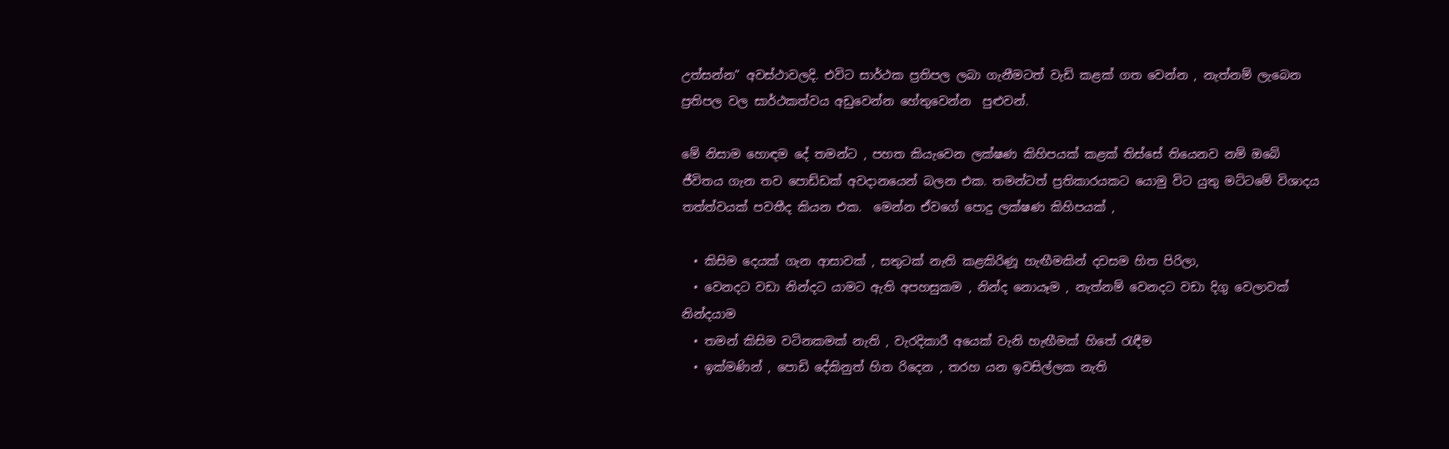උත්සන්න“ අවස්ථාවලදි. එවිට සාර්ථක ප්‍රතිපල ලබා ගැනීමටත් වැඩි කළක් ගත වෙන්න , නැත්නම් ලැබෙන ප්‍රතිපල වල සාර්ථකත්වය අඩුවෙන්න හේතුවෙන්න  පුළුවන්.

මේ නිසාම හොඳම දේ තමන්ට , පහත කියැවෙන ලක්ෂණ කිහිපයක් කළක් තිස්සේ තියෙනව නම් ඔබේ ජීවිතය ගැන තව පොඩ්ඩක් අවදානයෙන් බලන එක. තමන්ටත් ප්‍රතිකාරයකට යොමු විට යුතු මට්ටමේ විශාදය තත්ත්වයක් පවතීද කියන එක.  මෙන්න ඒවගේ පොදු ලක්ෂණ කිහිපයක් ,

  • කිසිම දෙයක් ගැන ආසාවක් , සතුටක් නැති කළකිරිණූ හැඟීමකින් දවසම හිත පිරිලා,
  • වෙනදට වඩා නින්දට යාමට ඇති අපහසුකම , නින්ද නොයෑම , නැත්නම් වෙනදට වඩා දිගු වෙලාවක් නින්දයාම
  • තමන් කිසිම වටිනකමක් නැති , වැරදිකාරී අයෙක් වැනි හැඟීමක් හිතේ රැඳීම
  • ඉක්මණින් , පොඩි දේකිනුත් හිත රිදෙන , තරහ යන ඉවසිල්ලක නැති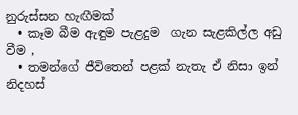නුරුස්සන හැඟීමක්
  • කෑම බීම ඇඳුම පැළදුම  ගැන සැළකිල්ල අඩු වීම ,
  • තමන්ගේ ජීවිතෙන් පළක් නැතැ ඒ නිසා ඉන් නිදහස්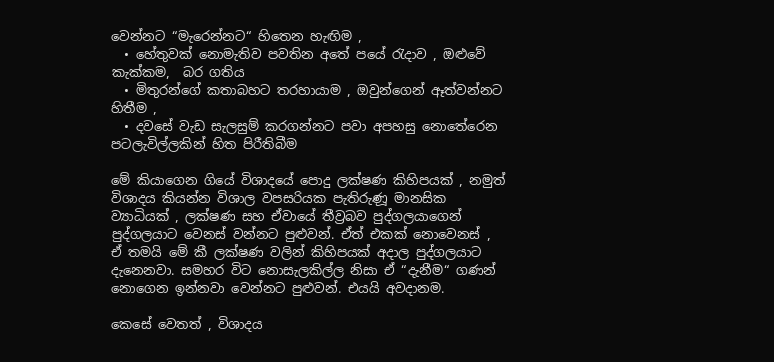වෙන්නට “මැරෙන්නට“ හිතෙන හැඟිම ,
  • හේතුවක් නොමැතිව පවතින අතේ පයේ රැදාව , ඔළුවේ කැක්කම,  බර ගතිය
  • මිතුරන්ගේ කතාබහට තරහායාම , ඔවුන්ගෙන් ඈත්වන්නට හිතීම ,
  • දවසේ වැඩ සැලසුම් කරගන්නට පවා අපහසු නොතේරෙන පටලැවිල්ලකින් හිත පිරීතිබීම

මේ කියාගෙන ගියේ විශාදයේ පොදු ලක්ෂණ කිහිපයක් , නමුත් විශාදය කියන්න විශාල වපසරියක පැතිරුණූ මානසික ව්‍යාධියක් , ලක්ෂණ සහ ඒවායේ තීව්‍රබව පුද්ගලයාගෙන් පුද්ගලයාට වෙනස් වන්නට පුළුවන්. ඒත් එකක් නොවෙනස් , ඒ තමයි මේ කී ලක්ෂණ වලින් කිහිපයක් අදාල පුද්ගලයාට දැනෙනවා. සමහර විට නොසැලකිල්ල නිසා ඒ “දැනීම“ ගණන් නොගෙන ඉන්නවා වෙන්නට පුළුවන්. එයයි අවදානම.

කෙසේ වෙතත් , විශාදය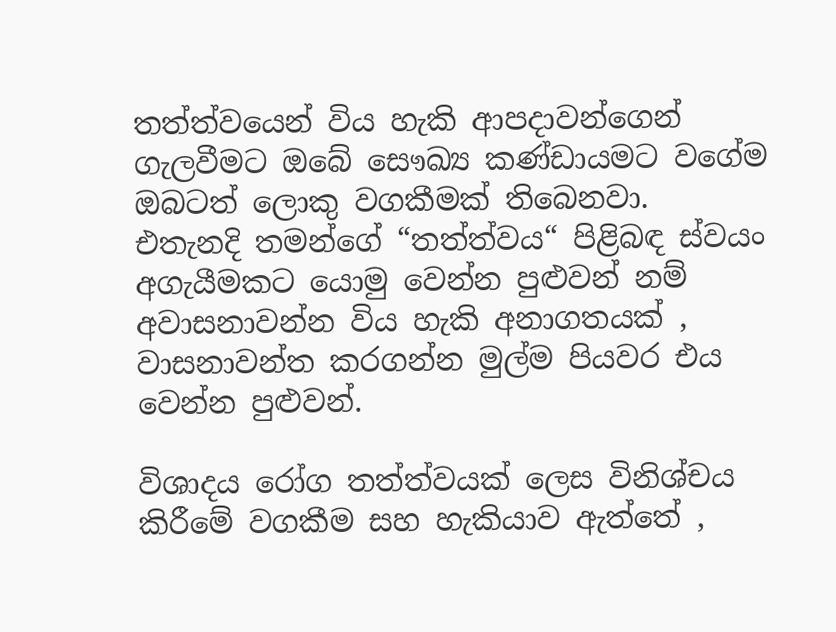තත්ත්වයෙන් විය හැකි ආපදාවන්ගෙන් ගැලවීමට ඔබේ සෞඛ්‍ය කණ්ඩායමට වගේම ඔබටත් ලොකු වගකීමක් තිබෙනවා.  එතැනදි තමන්ගේ “තත්ත්වය“ පිළිබඳ ස්වයං අගැයීමකට යොමු වෙන්න පුළුවන් නම් අවාසනාවන්න විය හැකි අනාගතයක් , වාසනාවන්ත කරගන්න මුල්ම පියවර එය වෙන්න පුළුවන්.

විශාදය රෝග තත්ත්වයක් ලෙස විනිශ්චය කිරීමේ වගකීම සහ හැකියාව ඇත්තේ ,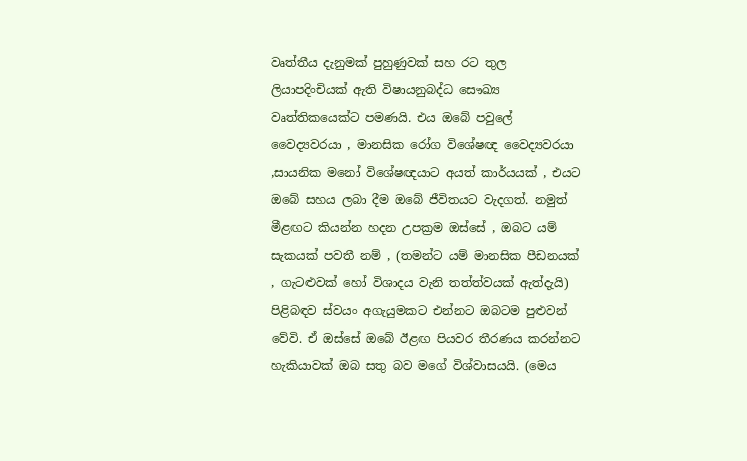වෘත්තීය දැනුමක් පුහුණුවක් සහ රට තුල ලියාපදිංචියක් ඇති විෂායනුබද්ධ සෞඛ්‍ය වෘත්තිකයෙක්ට පමණයි. එය ඔබේ පවුලේ වෛද්‍යවරයා , මානසික රෝග විශේෂඥ වෛද්‍යවරයා ,සායනික මනෝ විශේෂඥයාට අයත් කාර්යයක් , එයට ඔබේ සහය ලබා දීම ඔබේ ජීවිතයට වැදගත්. නමුත් මීළඟට කියන්න හදන උපක්‍රම ඔස්සේ , ඔබට යම් සැකයක් පවතී නම් , (තමන්ට යම් මානසික පීඩනයක් , ගැටළුවක් හෝ විශාදය වැනි තත්ත්වයක් ඇත්දැයි) පිළිබඳව ස්වයං අගැයුමකට එන්නට ඔබටම පුළුවන් වේවි. ඒ ඔස්සේ ඔබේ ඊළඟ පියවර තීරණය කරන්නට හැකියාවක් ඔබ සතු බව මගේ විශ්වාසයයි. (මෙය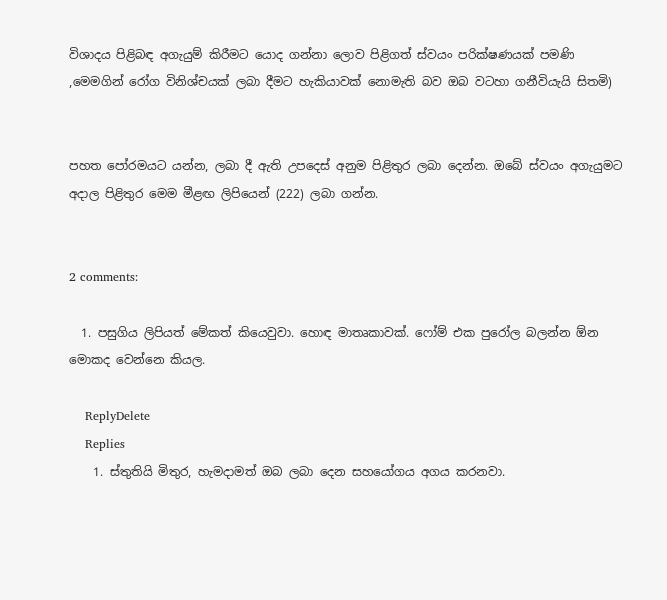විශාදය පිළිබඳ අගැයුම් කිරීමට යොද ගන්නා ලොව පිළිගත් ස්වයං පරික්ෂණයක් පමණි ,මෙමගින් රෝග විනිශ්චයක් ලබා දීමට හැකියාවක් නොමැති බව ඔබ වටහා ගනීවියැයි සිතමි)


පහත පෝරමයට යන්න, ලබා දී ඇති උපදෙස් අනුම පිළිතුර ලබා දෙන්න. ඔබේ ස්වයං අගැයුමට අදාල පිළිතුර මෙම මීළඟ ලිපියෙන් (222) ලබා ගන්න.


2 comments:

  1. පසුගිය ලිපියත් මේකත් කියෙවුවා. හොඳ මාතෘකාවක්. ෆෝම් එක පුරෝල බලන්න ඕන මොකද වෙන්නෙ කියල.

    ReplyDelete
    Replies
    1. ස්තුතියි මිතුර, හැමදාමත් ඔබ ලබා දෙන සහයෝගය අගය කරනවා.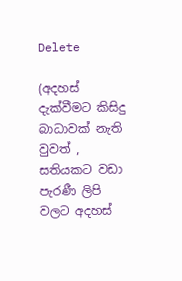Delete

(අදහස් දැක්වීමට කිසිදු බාධාවක් නැති වුවත් , සතියකට වඩා පැරණී ලිපි වලට අදහස්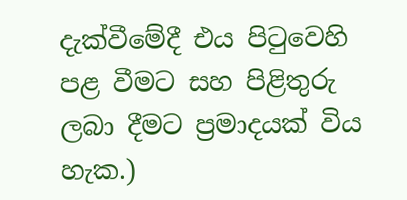දැක්වීමේදී එය පිටුවෙහි පළ වීමට සහ පිළිතුරු ලබා දීමට ප්‍රමාදයක් විය හැක.)